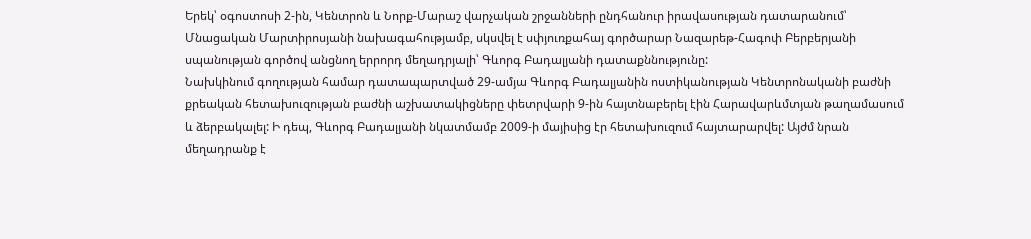Երեկ՝ օգոստոսի 2-ին, Կենտրոն և Նորք-Մարաշ վարչական շրջանների ընդհանուր իրավասության դատարանում՝ Մնացական Մարտիրոսյանի նախագահությամբ, սկսվել է սփյուռքահայ գործարար Նազարեթ-Հագոփ Բերբերյանի սպանության գործով անցնող երրորդ մեղադրյալի՝ Գևորգ Բադալյանի դատաքննությունը:
Նախկինում գողության համար դատապարտված 29-ամյա Գևորգ Բադալյանին ոստիկանության Կենտրոնականի բաժնի քրեական հետախուզության բաժնի աշխատակիցները փետրվարի 9-ին հայտնաբերել էին Հարավարևմտյան թաղամասում և ձերբակալել: Ի դեպ, Գևորգ Բադալյանի նկատմամբ 2009-ի մայիսից էր հետախուզում հայտարարվել: Այժմ նրան մեղադրանք է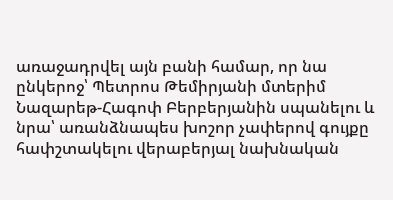առաջադրվել այն բանի համար, որ նա ընկերոջ՝ Պետրոս Թեմիրյանի մտերիմ Նազարեթ-Հագոփ Բերբերյանին սպանելու և նրա՝ առանձնապես խոշոր չափերով գույքը հափշտակելու վերաբերյալ նախնական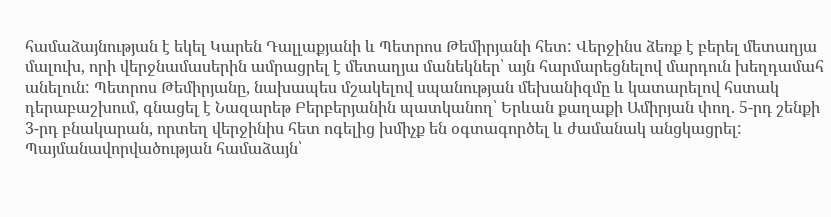համաձայնության է եկել Կարեն Դալլաքյանի և Պետրոս Թեմիրյանի հետ: Վերջինս ձեռք է բերել մետաղյա մալուխ, որի վերջնամասերին ամրացրել է մետաղյա մանեկներ՝ այն հարմարեցնելով մարդուն խեղդամահ անելուն: Պետրոս Թեմիրյանը, նախապես մշակելով սպանության մեխանիզմը և կատարելով հստակ դերաբաշխում, գնացել է Նազարեթ Բերբերյանին պատկանող՝ Երևան քաղաքի Ամիրյան փող. 5-րդ շենքի 3-րդ բնակարան, որտեղ վերջինիս հետ ոգելից խմիչք են օգտագործել և ժամանակ անցկացրել: Պայմանավորվածության համաձայն՝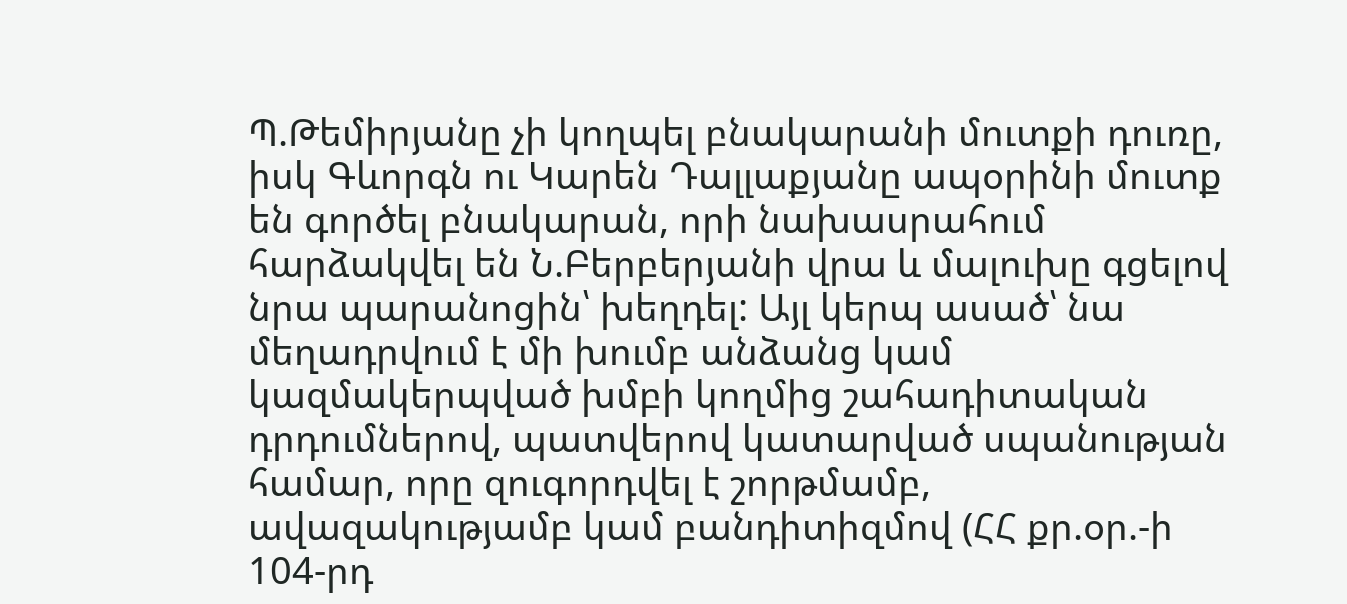Պ.Թեմիրյանը չի կողպել բնակարանի մուտքի դուռը, իսկ Գևորգն ու Կարեն Դալլաքյանը ապօրինի մուտք են գործել բնակարան, որի նախասրահում հարձակվել են Ն.Բերբերյանի վրա և մալուխը գցելով նրա պարանոցին՝ խեղդել: Այլ կերպ ասած՝ նա մեղադրվում է մի խումբ անձանց կամ կազմակերպված խմբի կողմից շահադիտական դրդումներով, պատվերով կատարված սպանության համար, որը զուգորդվել է շորթմամբ, ավազակությամբ կամ բանդիտիզմով (ՀՀ քր.օր.-ի 104-րդ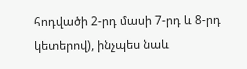հոդվածի 2-րդ մասի 7-րդ և 8-րդ կետերով), ինչպես նաև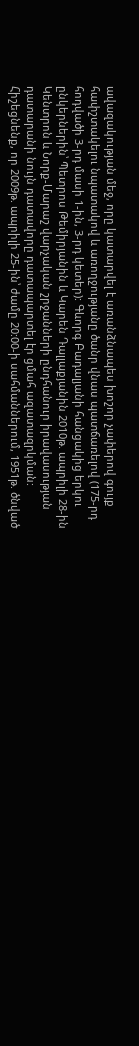ավազակության մեջ, որը կատարվել է առանձնապես խոշոր չափերով գույք հափշտակելու նպատակով և առողջությանը ծանր վնաս պատճառելով (175-րդ հոդվածի 3-րդ մասի 1-ին, 3-րդ կետեր): Գևորգ Բադալյանի հանցակից երկու ընկերներին՝ Պետրոս Թեմիրյանին և Կարեն Դալլաքյանին 2010թ. ապրիլի 28-ին Կենտրոն և Նորք-Մարաշ վարչական շրջանների ընդհանուր իրավասության դատարանի նույն դատավորը դատապարտել էր ցմահ ազատազրկման:
Հիշեցնենք, որ 2009թ. ապրիլի 25-ին՝ ժամը 20:00-ի սահմաններում, 1951թ. ծնված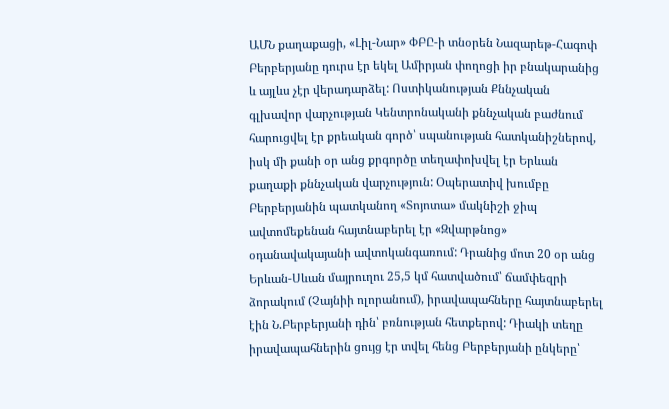ԱՄՆ քաղաքացի, «Լիլ-Նար» ՓԲԸ-ի տնօրեն Նազարեթ-Հագոփ Բերբերյանը դուրս էր եկել Ամիրյան փողոցի իր բնակարանից և այլևս չէր վերադարձել: Ոստիկանության Քննչական գլխավոր վարչության Կենտրոնականի քննչական բաժնում հարուցվել էր քրեական գործ՝ սպանության հատկանիշներով, իսկ մի քանի օր անց քրգործը տեղափոխվել էր Երևան քաղաքի քննչական վարչություն: Օպերատիվ խումբը Բերբերյանին պատկանող «Տոյոտա» մակնիշի ջիպ ավտոմեքենան հայտնաբերել էր «Զվարթնոց» օդանավակայանի ավտոկանգառում: Դրանից մոտ 20 օր անց Երևան-Սևան մայրուղու 25,5 կմ հատվածում՝ ճամփեզրի ձորակում (Չայնիի ոլորանում), իրավապահները հայտնաբերել էին Ն.Բերբերյանի դին՝ բռնության հետքերով: Դիակի տեղը իրավապահներին ցույց էր տվել հենց Բերբերյանի ընկերը՝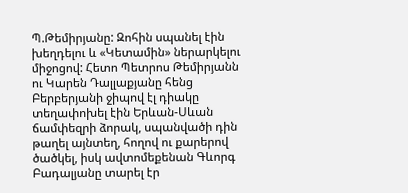Պ.Թեմիրյանը: Զոհին սպանել էին խեղդելու և «Կետամին» ներարկելու միջոցով: Հետո Պետրոս Թեմիրյանն ու Կարեն Դալլաքյանը հենց Բերբերյանի ջիպով էլ դիակը տեղափոխել էին Երևան-Սևան ճամփեզրի ձորակ, սպանվածի դին թաղել այնտեղ, հողով ու քարերով ծածկել, իսկ ավտոմեքենան Գևորգ Բադալյանը տարել էր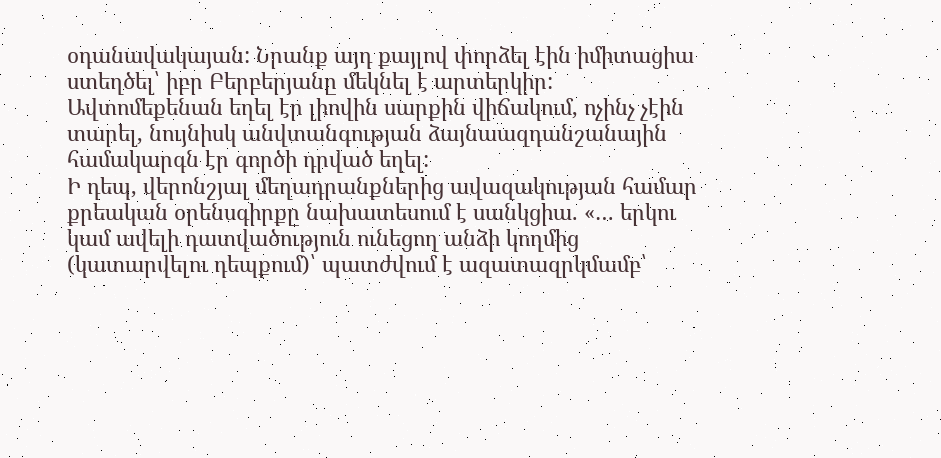օդանավակայան: Նրանք այդ քայլով փորձել էին իմիտացիա ստեղծել՝ իբր Բերբերյանը մեկնել է արտերկիր: Ավտոմեքենան եղել էր լիովին սարքին վիճակում, ոչինչ չէին տարել, նույնիսկ անվտանգության ձայնաազդանշանային համակարգն էր գործի դրված եղել:
Ի դեպ, վերոնշյալ մեղադրանքներից ավազակության համար քրեական օրենսգիրքը նախատեսում է սանկցիա. «… երկու կամ ավելի դատվածություն ունեցող անձի կողմից (կատարվելու դեպքում)՝ պատժվում է ազատազրկմամբ՝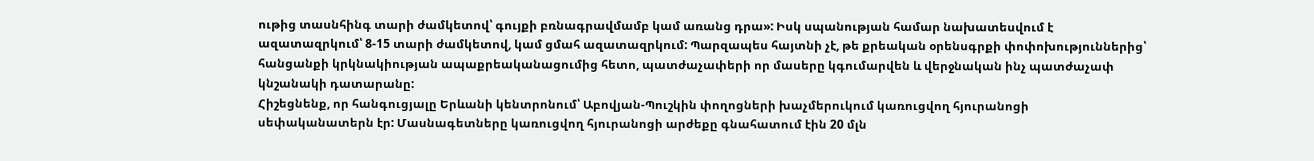ութից տասնհինգ տարի ժամկետով՝ գույքի բռնագրավմամբ կամ առանց դրա»: Իսկ սպանության համար նախատեսվում է ազատազրկում՝ 8-15 տարի ժամկետով, կամ ցմահ ազատազրկում: Պարզապես հայտնի չէ, թե քրեական օրենսգրքի փոփոխություններից՝ հանցանքի կրկնակիության ապաքրեականացումից հետո, պատժաչափերի որ մասերը կգումարվեն և վերջնական ինչ պատժաչափ կնշանակի դատարանը:
Հիշեցնենք, որ հանգուցյալը Երևանի կենտրոնում՝ Աբովյան-Պուշկին փողոցների խաչմերուկում կառուցվող հյուրանոցի սեփականատերն էր: Մասնագետները կառուցվող հյուրանոցի արժեքը գնահատում էին 20 մլն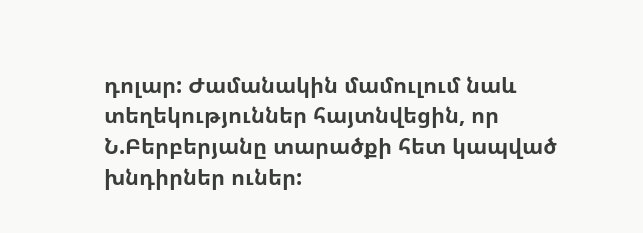դոլար: Ժամանակին մամուլում նաև տեղեկություններ հայտնվեցին, որ Ն.Բերբերյանը տարածքի հետ կապված խնդիրներ ուներ: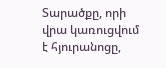Տարածքը, որի վրա կառուցվում է հյուրանոցը,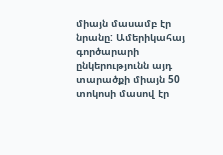միայն մասամբ էր նրանը: Ամերիկահայ գործարարի ընկերությունն այդ տարածքի միայն 50 տոկոսի մասով էր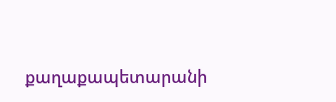քաղաքապետարանի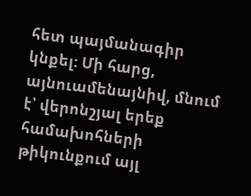հետ պայմանագիր կնքել: Մի հարց, այնուամենայնիվ, մնում է՝ վերոնշյալ երեք համախոհների թիկունքում այլ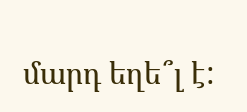մարդ եղե՞լ է: